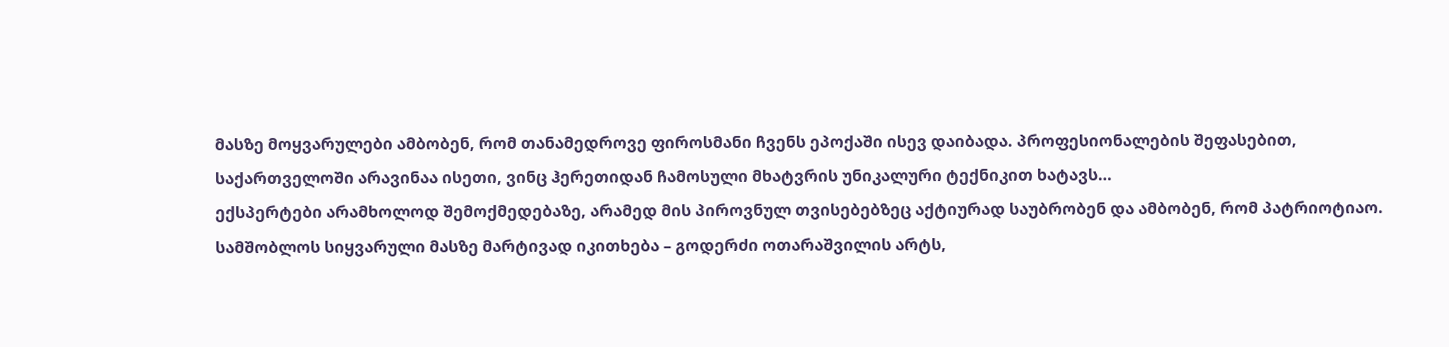მასზე მოყვარულები ამბობენ, რომ თანამედროვე ფიროსმანი ჩვენს ეპოქაში ისევ დაიბადა. პროფესიონალების შეფასებით, საქართველოში არავინაა ისეთი, ვინც ჰერეთიდან ჩამოსული მხატვრის უნიკალური ტექნიკით ხატავს…
ექსპერტები არამხოლოდ შემოქმედებაზე, არამედ მის პიროვნულ თვისებებზეც აქტიურად საუბრობენ და ამბობენ, რომ პატრიოტიაო. სამშობლოს სიყვარული მასზე მარტივად იკითხება – გოდერძი ოთარაშვილის არტს,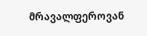მრავალფეროვან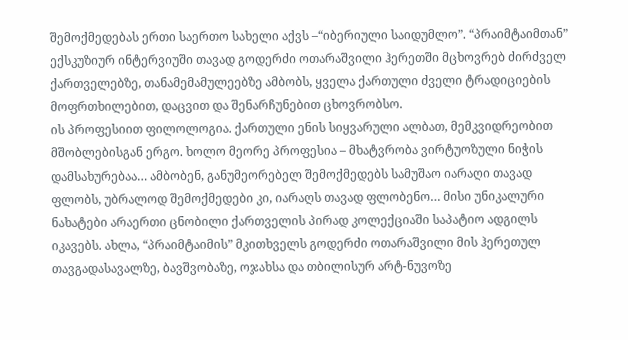შემოქმედებას ერთი საერთო სახელი აქვს –“იბერიული საიდუმლო”. “პრაიმტაიმთან” ექსკუზიურ ინტერვიუში თავად გოდერძი ოთარაშვილი ჰერეთში მცხოვრებ ძირძველ ქართველებზე, თანამემამულეებზე ამბობს, ყველა ქართული ძველი ტრადიციების მოფრთხილებით, დაცვით და შენარჩუნებით ცხოვრობსო.
ის პროფესიით ფილოლოგია. ქართული ენის სიყვარული ალბათ, მემკვიდრეობით მშობლებისგან ერგო. ხოლო მეორე პროფესია – მხატვრობა ვირტუოზული ნიჭის დამსახურებაა… ამბობენ, განუმეორებელ შემოქმედებს სამუშაო იარაღი თავად ფლობს, უბრალოდ შემოქმედები კი, იარაღს თავად ფლობენო… მისი უნიკალური ნახატები არაერთი ცნობილი ქართველის პირად კოლექციაში საპატიო ადგილს იკავებს. ახლა, “პრაიმტაიმის” მკითხველს გოდერძი ოთარაშვილი მის ჰერეთულ თავგადასავალზე, ბავშვობაზე, ოჯახსა და თბილისურ არტ-ნუვოზე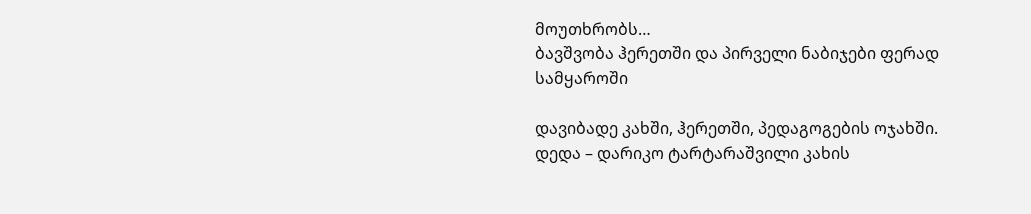მოუთხრობს…
ბავშვობა ჰერეთში და პირველი ნაბიჯები ფერად სამყაროში

დავიბადე კახში, ჰერეთში, პედაგოგების ოჯახში. დედა – დარიკო ტარტარაშვილი კახის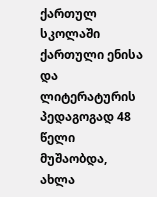ქართულ სკოლაში ქართული ენისა და ლიტერატურის პედაგოგად 48 წელი მუშაობდა, ახლა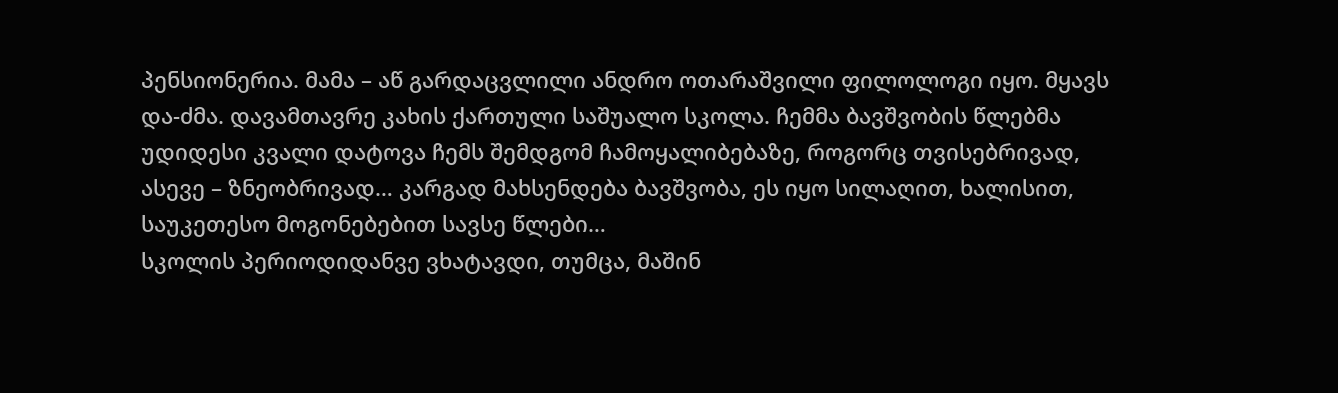პენსიონერია. მამა – აწ გარდაცვლილი ანდრო ოთარაშვილი ფილოლოგი იყო. მყავს და-ძმა. დავამთავრე კახის ქართული საშუალო სკოლა. ჩემმა ბავშვობის წლებმა უდიდესი კვალი დატოვა ჩემს შემდგომ ჩამოყალიბებაზე, როგორც თვისებრივად, ასევე – ზნეობრივად… კარგად მახსენდება ბავშვობა, ეს იყო სილაღით, ხალისით, საუკეთესო მოგონებებით სავსე წლები…
სკოლის პერიოდიდანვე ვხატავდი, თუმცა, მაშინ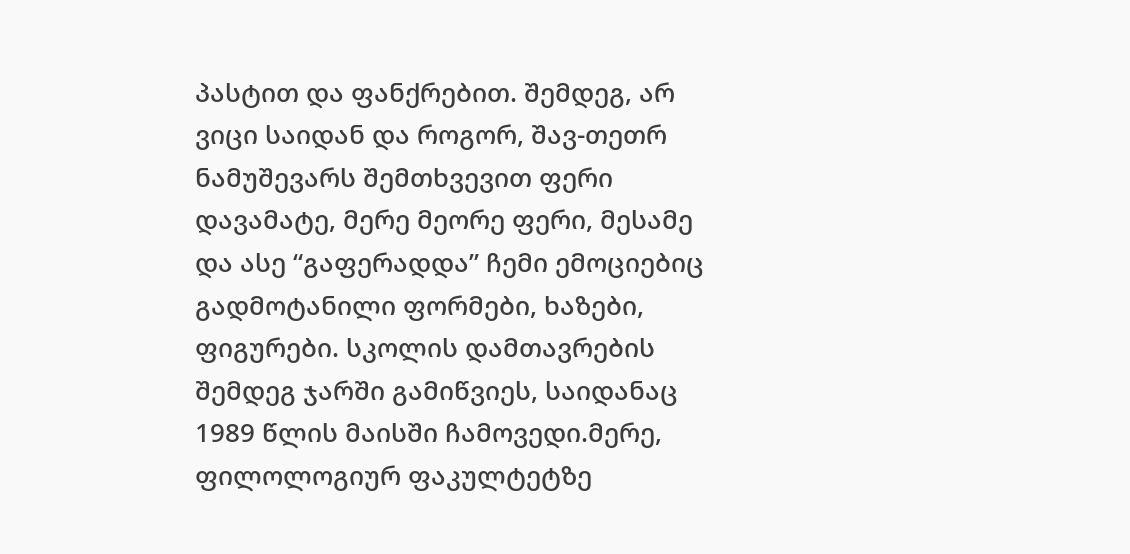პასტით და ფანქრებით. შემდეგ, არ ვიცი საიდან და როგორ, შავ-თეთრ ნამუშევარს შემთხვევით ფერი დავამატე, მერე მეორე ფერი, მესამე და ასე “გაფერადდა” ჩემი ემოციებიც გადმოტანილი ფორმები, ხაზები, ფიგურები. სკოლის დამთავრების შემდეგ ჯარში გამიწვიეს, საიდანაც 1989 წლის მაისში ჩამოვედი.მერე, ფილოლოგიურ ფაკულტეტზე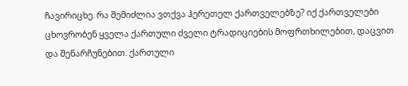ჩავირიცხე. რა შემიძლია ვთქვა ჰერეთელ ქართველებზე? იქ ქართველები ცხოვრობენ ყველა ქართული ძველი ტრადიციების მოფრთხილებით, დაცვით და შენარჩუნებით. ქართული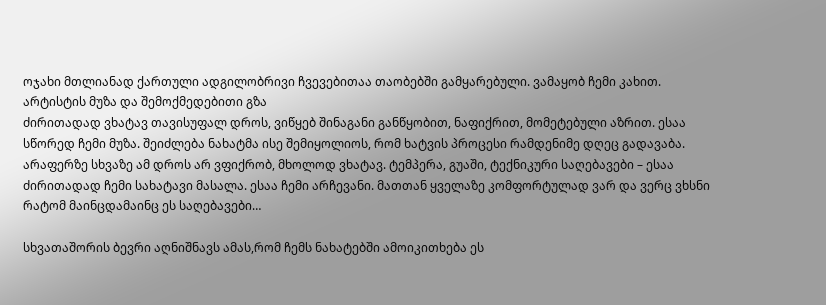ოჯახი მთლიანად ქართული ადგილობრივი ჩვევებითაა თაობებში გამყარებული. ვამაყობ ჩემი კახით.
არტისტის მუზა და შემოქმედებითი გზა
ძირითადად ვხატავ თავისუფალ დროს, ვიწყებ შინაგანი განწყობით, ნაფიქრით, მომეტებული აზრით. ესაა სწორედ ჩემი მუზა. შეიძლება ნახატმა ისე შემიყოლიოს, რომ ხატვის პროცესი რამდენიმე დღეც გადავაბა. არაფერზე სხვაზე ამ დროს არ ვფიქრობ, მხოლოდ ვხატავ. ტემპერა, გუაში, ტექნიკური საღებავები – ესაა ძირითადად ჩემი სახატავი მასალა. ესაა ჩემი არჩევანი. მათთან ყველაზე კომფორტულად ვარ და ვერც ვხსნი რატომ მაინცდამაინც ეს საღებავები…

სხვათაშორის ბევრი აღნიშნავს ამას,რომ ჩემს ნახატებში ამოიკითხება ეს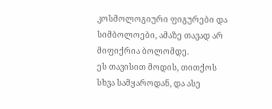კოსმოლოგიური ფიგურები და სიმბოლოები, ამაზე თავად არ მიფიქრია ბოლომდე.
ეს თავისით მოდის, თითქოს სხვა სამყაროდან, და ასე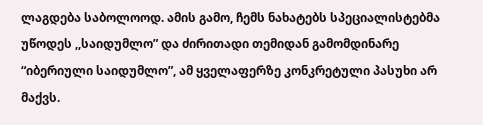ლაგდება საბოლოოდ. ამის გამო, ჩემს ნახატებს სპეციალისტებმა უწოდეს ,,საიდუმლო” და ძირითადი თემიდან გამომდინარე “იბერიული საიდუმლო”, ამ ყველაფერზე კონკრეტული პასუხი არ მაქვს.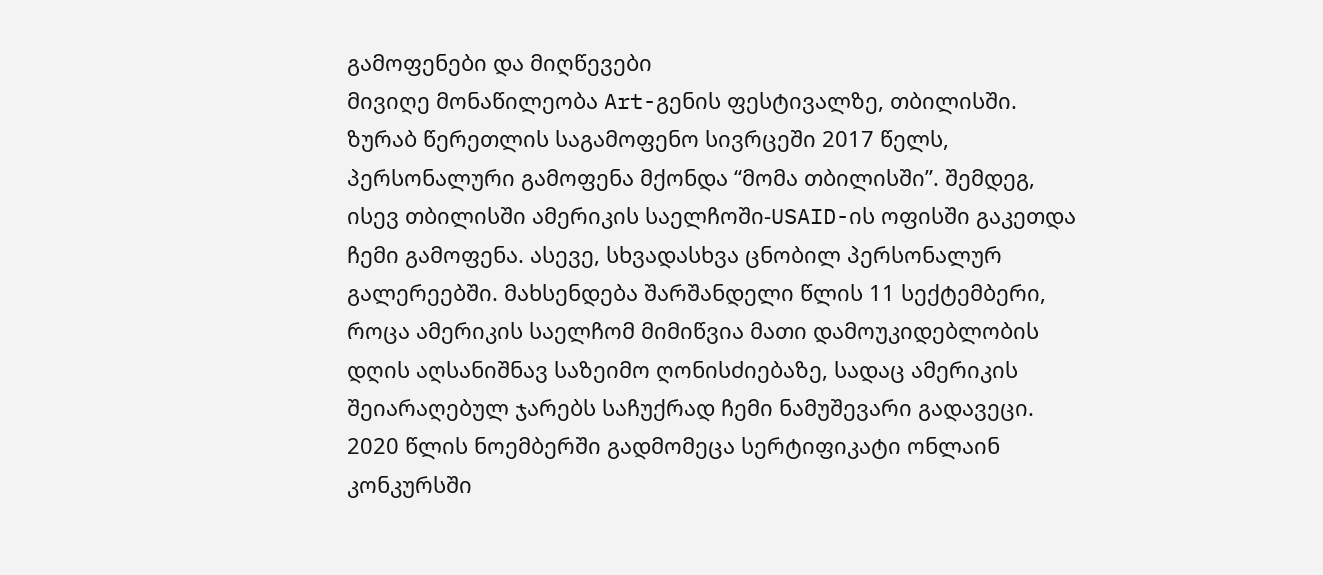გამოფენები და მიღწევები
მივიღე მონაწილეობა Art-გენის ფესტივალზე, თბილისში. ზურაბ წერეთლის საგამოფენო სივრცეში 2017 წელს, პერსონალური გამოფენა მქონდა “მომა თბილისში”. შემდეგ, ისევ თბილისში ამერიკის საელჩოში-USAID-ის ოფისში გაკეთდა ჩემი გამოფენა. ასევე, სხვადასხვა ცნობილ პერსონალურ გალერეებში. მახსენდება შარშანდელი წლის 11 სექტემბერი, როცა ამერიკის საელჩომ მიმიწვია მათი დამოუკიდებლობის დღის აღსანიშნავ საზეიმო ღონისძიებაზე, სადაც ამერიკის შეიარაღებულ ჯარებს საჩუქრად ჩემი ნამუშევარი გადავეცი. 2020 წლის ნოემბერში გადმომეცა სერტიფიკატი ონლაინ კონკურსში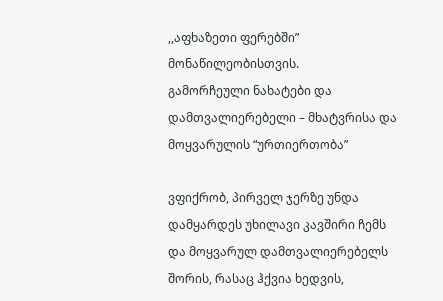,,აფხაზეთი ფერებში” მონაწილეობისთვის.
გამორჩეული ნახატები და დამთვალიერებელი – მხატვრისა და მოყვარულის “ურთიერთობა”

ვფიქრობ, პირველ ჯერზე უნდა დამყარდეს უხილავი კავშირი ჩემს და მოყვარულ დამთვალიერებელს შორის, რასაც ჰქვია ხედვის,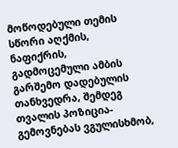მოწოდებული თემის სწორი აღქმის, ნაფიქრის, გადმოცემული ამბის გარშემო დადებულის თანხვედრა, შემდეგ თვალის პოზიცია-გემოვნებას ვგულისხმობ,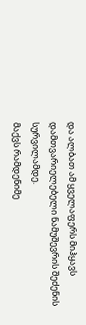და ალბათ ამ ყველაფერს მიჰყავს დამთვარიელებელი ნამუშევრის შეძენის სურვილამდე.
მაქვს რამდენიმე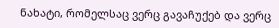ნახატი, რომელსაც ვერც გავაჩუქებ და ვერც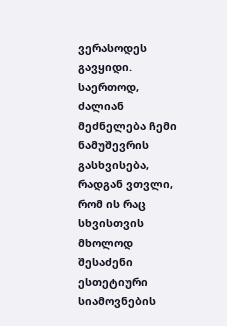ვერასოდეს გავყიდი. საერთოდ, ძალიან მეძნელება ჩემი ნამუშევრის გასხვისება, რადგან ვთვლი, რომ ის რაც სხვისთვის მხოლოდ შესაძენი ესთეტიური სიამოვნების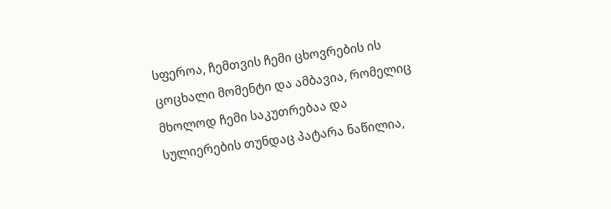სფეროა, ჩემთვის ჩემი ცხოვრების ის ცოცხალი მომენტი და ამბავია, რომელიც მხოლოდ ჩემი საკუთრებაა და სულიერების თუნდაც პატარა ნაწილია,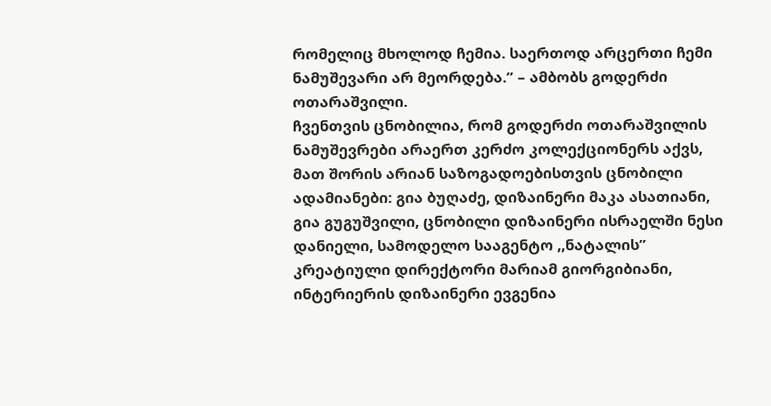რომელიც მხოლოდ ჩემია. საერთოდ არცერთი ჩემი ნამუშევარი არ მეორდება.” – ამბობს გოდერძი ოთარაშვილი.
ჩვენთვის ცნობილია, რომ გოდერძი ოთარაშვილის ნამუშევრები არაერთ კერძო კოლექციონერს აქვს, მათ შორის არიან საზოგადოებისთვის ცნობილი ადამიანები: გია ბუღაძე, დიზაინერი მაკა ასათიანი, გია გუგუშვილი, ცნობილი დიზაინერი ისრაელში ნესი დანიელი, სამოდელო სააგენტო ,,ნატალის” კრეატიული დირექტორი მარიამ გიორგიბიანი, ინტერიერის დიზაინერი ევგენია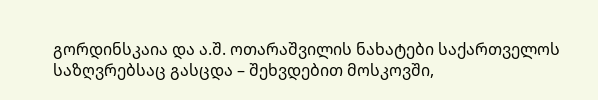გორდინსკაია და ა.შ. ოთარაშვილის ნახატები საქართველოს საზღვრებსაც გასცდა – შეხვდებით მოსკოვში,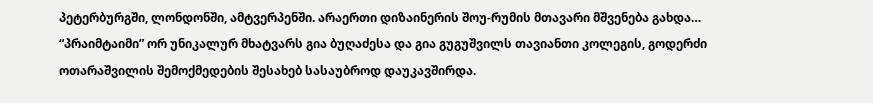პეტერბურგში, ლონდონში, ამტვერპენში. არაერთი დიზაინერის შოუ-რუმის მთავარი მშვენება გახდა…
“პრაიმტაიმი” ორ უნიკალურ მხატვარს გია ბუღაძესა და გია გუგუშვილს თავიანთი კოლეგის, გოდერძი ოთარაშვილის შემოქმედების შესახებ სასაუბროდ დაუკავშირდა.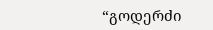“გოდერძი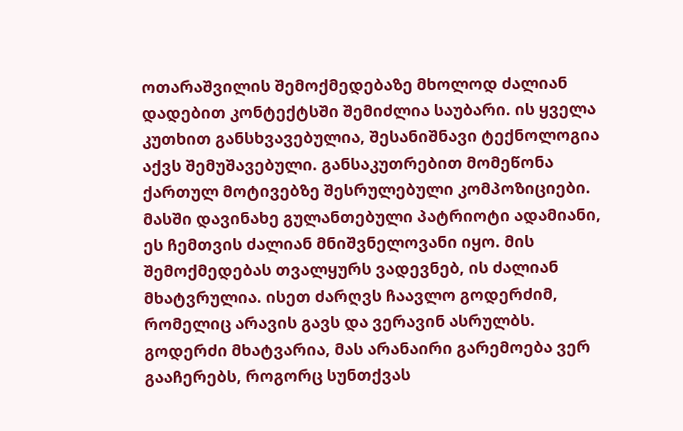ოთარაშვილის შემოქმედებაზე მხოლოდ ძალიან დადებით კონტექტსში შემიძლია საუბარი. ის ყველა კუთხით განსხვავებულია, შესანიშნავი ტექნოლოგია აქვს შემუშავებული. განსაკუთრებით მომეწონა ქართულ მოტივებზე შესრულებული კომპოზიციები. მასში დავინახე გულანთებული პატრიოტი ადამიანი, ეს ჩემთვის ძალიან მნიშვნელოვანი იყო. მის შემოქმედებას თვალყურს ვადევნებ, ის ძალიან მხატვრულია. ისეთ ძარღვს ჩაავლო გოდერძიმ, რომელიც არავის გავს და ვერავინ ასრულბს.
გოდერძი მხატვარია, მას არანაირი გარემოება ვერ გააჩერებს, როგორც სუნთქვას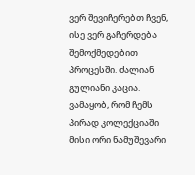ვერ შევიჩერებთ ჩვენ, ისე ვერ გაჩერდება შემოქმედებით პროცესში. ძალიან გულიანი კაცია. ვამაყობ, რომ ჩემს პირად კოლექციაში მისი ორი ნამუშევარი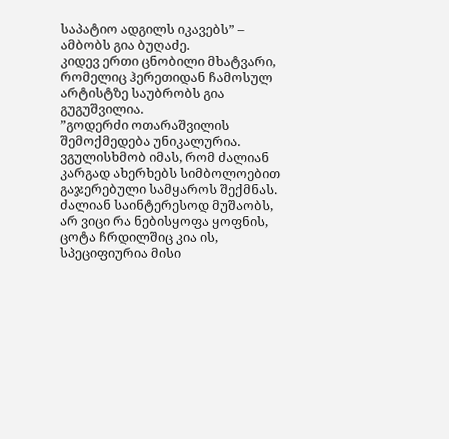საპატიო ადგილს იკავებს” – ამბობს გია ბუღაძე.
კიდევ ერთი ცნობილი მხატვარი, რომელიც ჰერეთიდან ჩამოსულ არტისტზე საუბრობს გია გუგუშვილია.
”გოდერძი ოთარაშვილის შემოქმედება უნიკალურია. ვგულისხმობ იმას, რომ ძალიან კარგად ახერხებს სიმბოლოებით გაჯერებული სამყაროს შექმნას. ძალიან საინტერესოდ მუშაობს, არ ვიცი რა ნებისყოფა ყოფნის, ცოტა ჩრდილშიც კია ის, სპეციფიურია მისი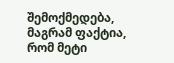შემოქმედება, მაგრამ ფაქტია, რომ მეტი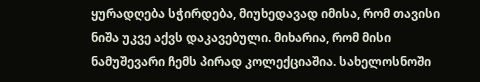ყურადღება სჭირდება, მიუხედავად იმისა, რომ თავისი ნიშა უკვე აქვს დაკავებული. მიხარია, რომ მისი ნამუშევარი ჩემს პირად კოლექციაშია. სახელოსნოში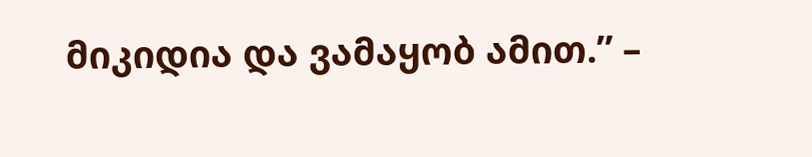მიკიდია და ვამაყობ ამით.” –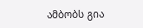ამბობს გია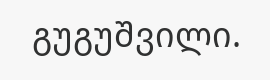გუგუშვილი.